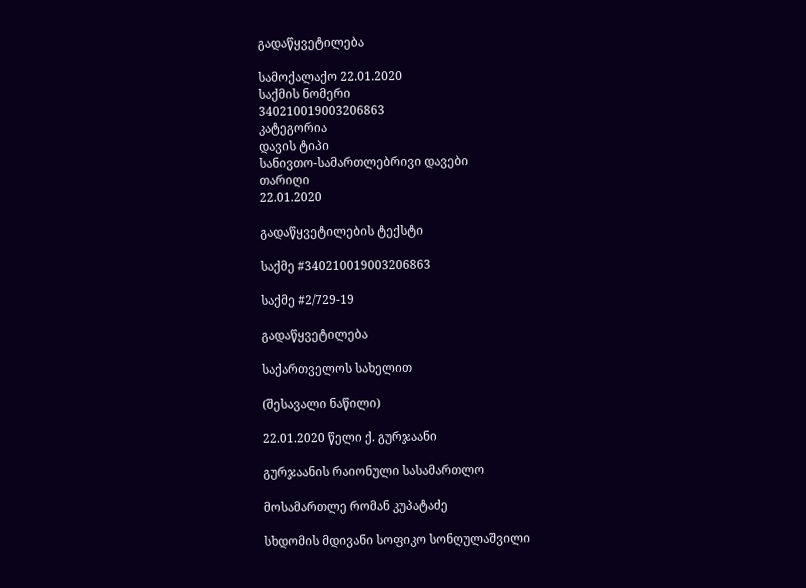გადაწყვეტილება

სამოქალაქო 22.01.2020
საქმის ნომერი
340210019003206863
კატეგორია
დავის ტიპი
სანივთო-სამართლებრივი დავები
თარიღი
22.01.2020

გადაწყვეტილების ტექსტი

საქმე #340210019003206863

საქმე #2/729-19

გადაწყვეტილება

საქართველოს სახელით

(შესავალი ნაწილი)

22.01.2020 წელი ქ. გურჯაანი

გურჯაანის რაიონული სასამართლო

მოსამართლე რომან კუპატაძე

სხდომის მდივანი სოფიკო სონღულაშვილი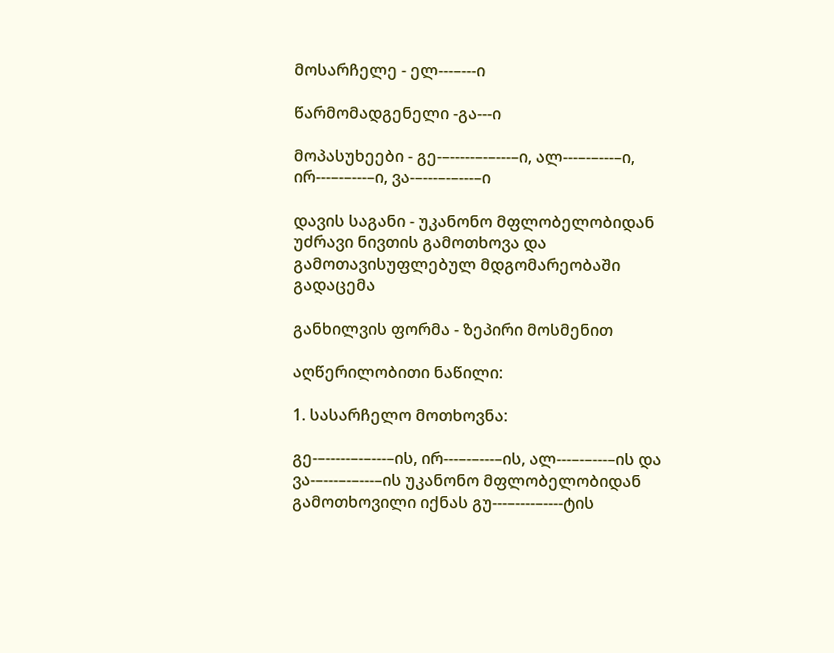მოსარჩელე - ელ---–---ი

წარმომადგენელი -გა---ი

მოპასუხეები - გე-–-----–-–---–ი, ალ---–-–---–ი, ირ---–-–---–ი, ვა-–---–-–---–ი

დავის საგანი - უკანონო მფლობელობიდან უძრავი ნივთის გამოთხოვა და გამოთავისუფლებულ მდგომარეობაში გადაცემა

განხილვის ფორმა - ზეპირი მოსმენით

აღწერილობითი ნაწილი:

1. სასარჩელო მოთხოვნა:

გე-–-----–-–---–ის, ირ---–-–---–ის, ალ---–-–---–ის და ვა-–---–-–---–ის უკანონო მფლობელობიდან გამოთხოვილი იქნას გუ---–----–----ტის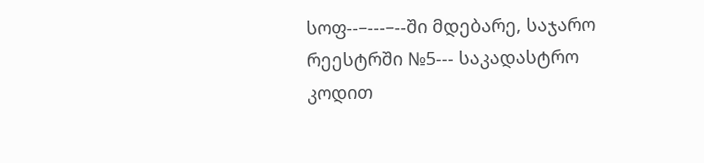სოფ--–---–--ში მდებარე, საჯარო რეესტრში №5--- საკადასტრო კოდით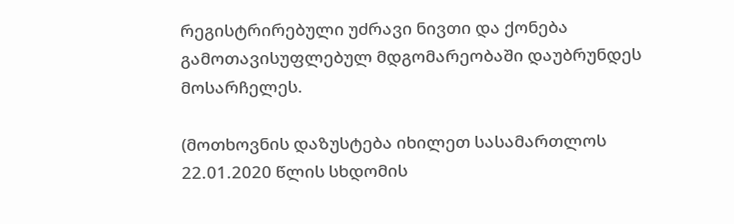რეგისტრირებული უძრავი ნივთი და ქონება გამოთავისუფლებულ მდგომარეობაში დაუბრუნდეს მოსარჩელეს.

(მოთხოვნის დაზუსტება იხილეთ სასამართლოს 22.01.2020 წლის სხდომის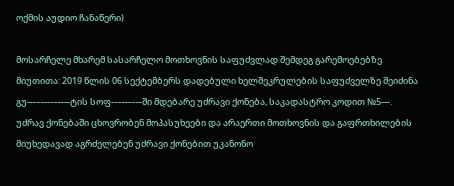ოქმის აუდიო ჩანაწერი)

მოსარჩელე მხარემ სასარჩელო მოთხოვნის საფუძვლად შემდეგ გარემოებებზე მიუთითა: 2019 წლის 06 სექტემბერს დადებული ხელშეკრულების საფუძველზე შეიძინა გუ---–----–----ტის სოფ--–---–--ში მდებარე უძრავი ქონება, საკადასტრო კოდით №5---. უძრავ ქონებაში ცხოვრობენ მოპასუხეები და არაერთი მოთხოვნის და გაფრთხილების მიუხედავად აგრძელებენ უძრავი ქონებით უკანონო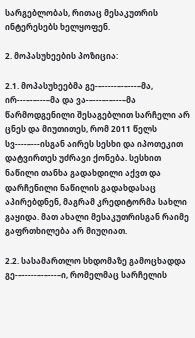სარგებლობას, რითაც მესაკუთრის ინტერესებს ხელყოფენ.

2. მოპასუხეების პოზიცია:

2.1. მოპასუხეებმა გე-–-----–-–---–მა, ირ---–-–---–მა და ვა-–---–-–---–მა წარმოდგენილი შესაგებლით სარჩელი არ ცნეს და მიუთითეს, რომ 2011 წელს სვ----–---ისგან აირეს სესხი და იპოთეკით დატვირთეს უძრავი ქონება. სესხით ნაწილი თანხა გადახდილი აქვთ და დარჩენილი ნაწილის გადახდასაც აპირებდნენ, მაგრამ კრედიტორმა სახლი გაყიდა. მათ ახალი მესაკუთრისგან რაიმე გაფრთხილება არ მიუღიათ.

2.2. სასამართლო სხდომაზე გამოცხადდა გე-–-----–-–---–ი, რომელმაც სარჩელის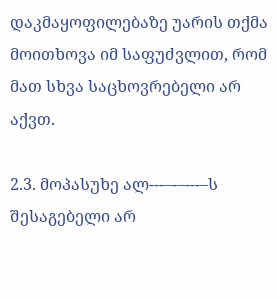დაკმაყოფილებაზე უარის თქმა მოითხოვა იმ საფუძვლით, რომ მათ სხვა საცხოვრებელი არ აქვთ.

2.3. მოპასუხე ალ---–-–---–ს შესაგებელი არ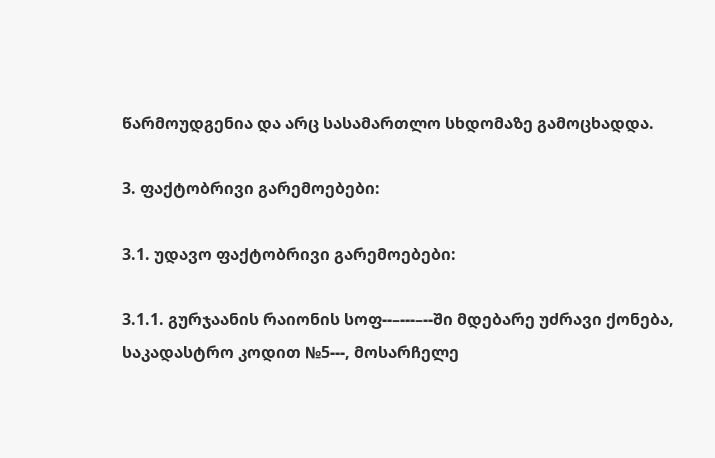წარმოუდგენია და არც სასამართლო სხდომაზე გამოცხადდა.

3. ფაქტობრივი გარემოებები:

3.1. უდავო ფაქტობრივი გარემოებები:

3.1.1. გურჯაანის რაიონის სოფ--–---–--ში მდებარე უძრავი ქონება, საკადასტრო კოდით №5---, მოსარჩელე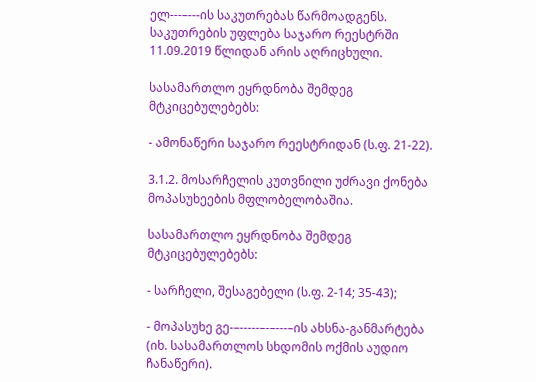ელ---–---ის საკუთრებას წარმოადგენს. საკუთრების უფლება საჯარო რეესტრში 11.09.2019 წლიდან არის აღრიცხული.

სასამართლო ეყრდნობა შემდეგ მტკიცებულებებს:

- ამონაწერი საჯარო რეესტრიდან (ს.ფ. 21-22).

3.1.2. მოსარჩელის კუთვნილი უძრავი ქონება მოპასუხეების მფლობელობაშია.

სასამართლო ეყრდნობა შემდეგ მტკიცებულებებს:

- სარჩელი, შესაგებელი (ს.ფ. 2-14; 35-43);

- მოპასუხე გე-–-----–-–---–ის ახსნა-განმარტება (იხ. სასამართლოს სხდომის ოქმის აუდიო ჩანაწერი).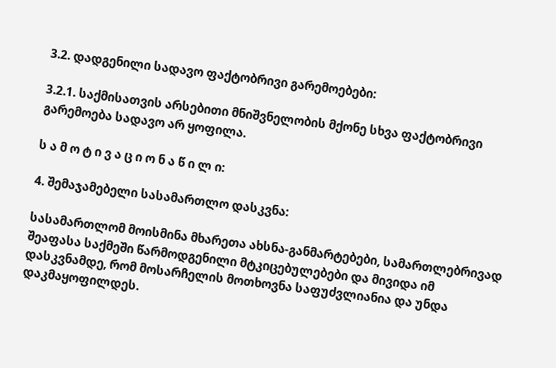3.2. დადგენილი სადავო ფაქტობრივი გარემოებები:

3.2.1. საქმისათვის არსებითი მნიშვნელობის მქონე სხვა ფაქტობრივი გარემოება სადავო არ ყოფილა.

ს ა მ ო ტ ი ვ ა ც ი ო ნ ა წ ი ლ ი:

4. შემაჯამებელი სასამართლო დასკვნა:

სასამართლომ მოისმინა მხარეთა ახსნა-განმარტებები, სამართლებრივად შეაფასა საქმეში წარმოდგენილი მტკიცებულებები და მივიდა იმ დასკვნამდე, რომ მოსარჩელის მოთხოვნა საფუძვლიანია და უნდა დაკმაყოფილდეს.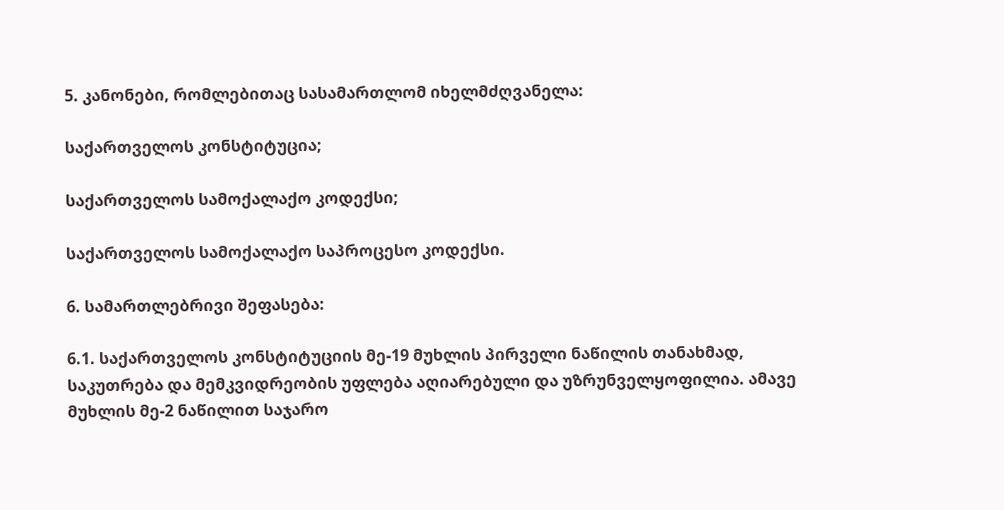5. კანონები, რომლებითაც სასამართლომ იხელმძღვანელა:

საქართველოს კონსტიტუცია;

საქართველოს სამოქალაქო კოდექსი;

საქართველოს სამოქალაქო საპროცესო კოდექსი.

6. სამართლებრივი შეფასება:

6.1. საქართველოს კონსტიტუციის მე-19 მუხლის პირველი ნაწილის თანახმად, საკუთრება და მემკვიდრეობის უფლება აღიარებული და უზრუნველყოფილია. ამავე მუხლის მე-2 ნაწილით საჯარო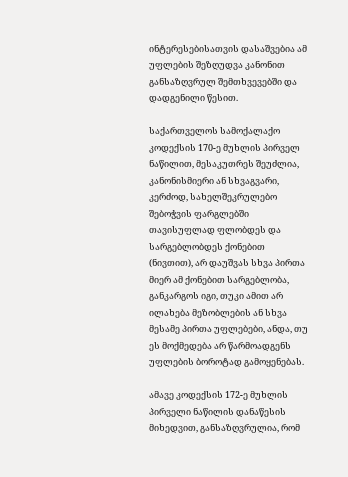ინტერესებისათვის დასაშვებია ამ უფლების შეზღუდვა კანონით განსაზღვრულ შემთხვევებში და დადგენილი წესით.

საქართველოს სამოქალაქო კოდექსის 170-ე მუხლის პირველ ნაწილით, მესაკუთრეს შეუძლია, კანონისმიერი ან სხვაგვარი, კერძოდ, სახელშეკრულებო შებოჭვის ფარგლებში თავისუფლად ფლობდეს და სარგებლობდეს ქონებით (ნივთით), არ დაუშვას სხვა პირთა მიერ ამ ქონებით სარგებლობა, განკარგოს იგი, თუკი ამით არ ილახება მეზობლების ან სხვა მესამე პირთა უფლებები, ანდა, თუ ეს მოქმედება არ წარმოადგენს უფლების ბოროტად გამოყენებას.

ამავე კოდექსის 172-ე მუხლის პირველი ნაწილის დანაწესის მიხედვით, განსაზღვრულია, რომ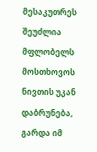მესაკუთრეს შეუძლია მფლობელს მოსთხოვოს ნივთის უკან დაბრუნება, გარდა იმ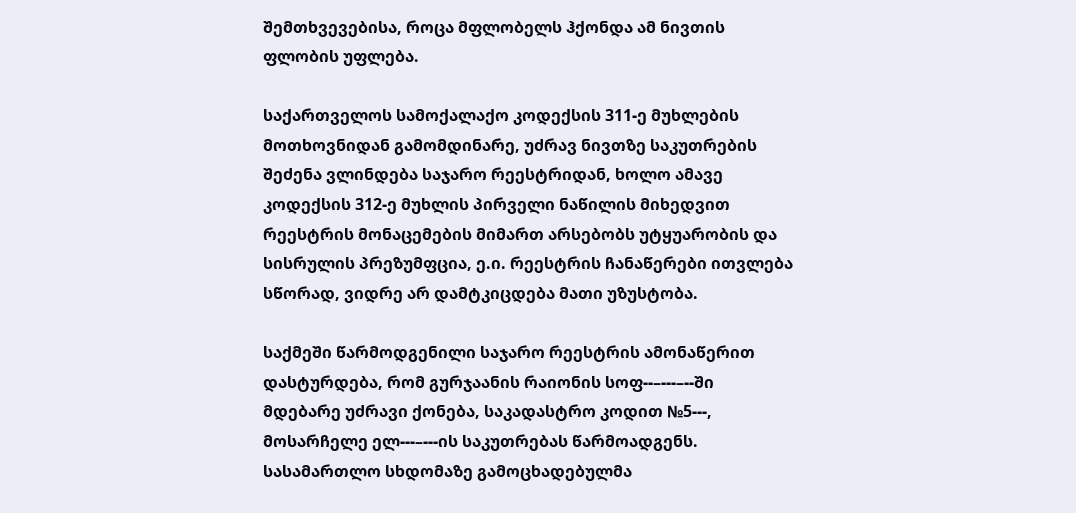შემთხვევებისა, როცა მფლობელს ჰქონდა ამ ნივთის ფლობის უფლება.

საქართველოს სამოქალაქო კოდექსის 311-ე მუხლების მოთხოვნიდან გამომდინარე, უძრავ ნივთზე საკუთრების შეძენა ვლინდება საჯარო რეესტრიდან, ხოლო ამავე კოდექსის 312-ე მუხლის პირველი ნაწილის მიხედვით რეესტრის მონაცემების მიმართ არსებობს უტყუარობის და სისრულის პრეზუმფცია, ე.ი. რეესტრის ჩანაწერები ითვლება სწორად, ვიდრე არ დამტკიცდება მათი უზუსტობა.

საქმეში წარმოდგენილი საჯარო რეესტრის ამონაწერით დასტურდება, რომ გურჯაანის რაიონის სოფ--–---–--ში მდებარე უძრავი ქონება, საკადასტრო კოდით №5---, მოსარჩელე ელ---–---ის საკუთრებას წარმოადგენს. სასამართლო სხდომაზე გამოცხადებულმა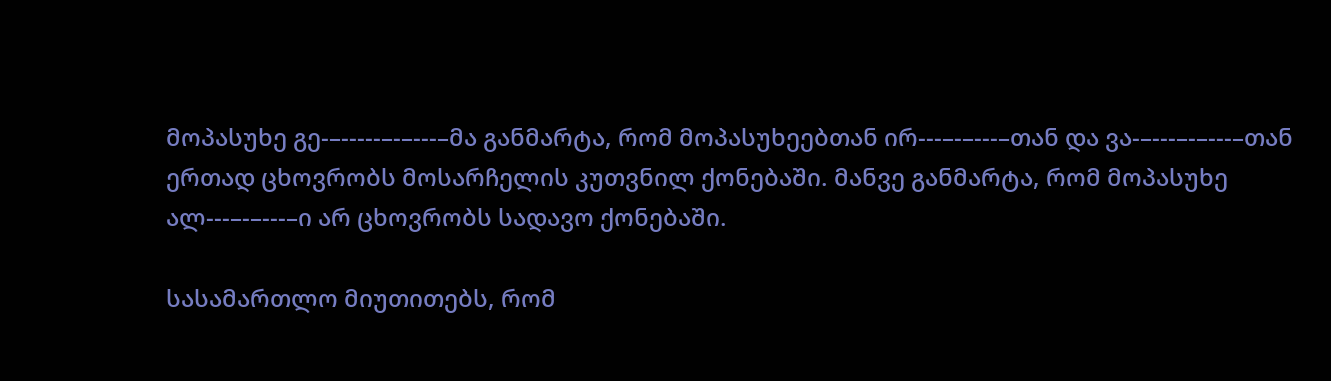მოპასუხე გე-–-----–-–---–მა განმარტა, რომ მოპასუხეებთან ირ---–-–---–თან და ვა-–---–-–---–თან ერთად ცხოვრობს მოსარჩელის კუთვნილ ქონებაში. მანვე განმარტა, რომ მოპასუხე ალ---–-–---–ი არ ცხოვრობს სადავო ქონებაში.

სასამართლო მიუთითებს, რომ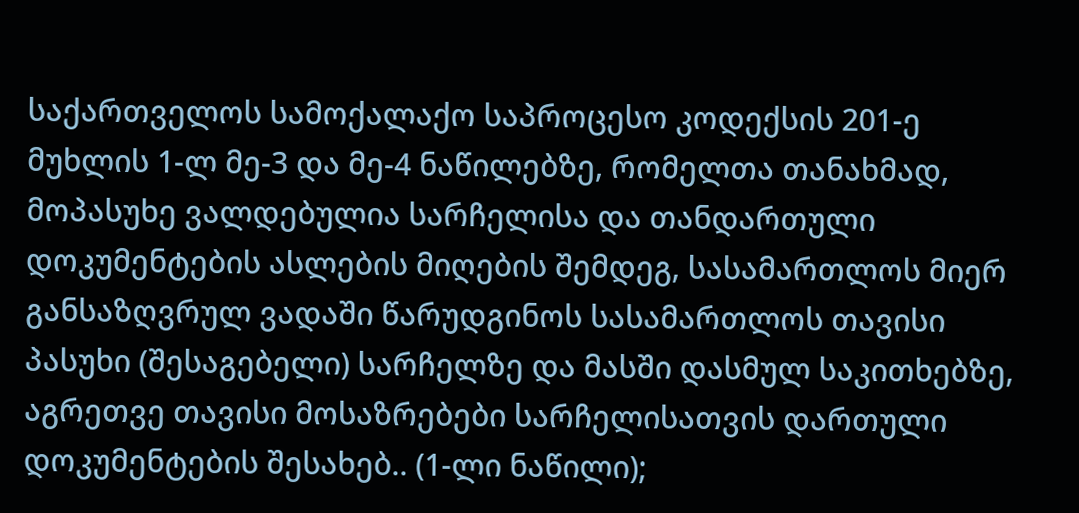საქართველოს სამოქალაქო საპროცესო კოდექსის 201-ე მუხლის 1-ლ მე-3 და მე-4 ნაწილებზე, რომელთა თანახმად, მოპასუხე ვალდებულია სარჩელისა და თანდართული დოკუმენტების ასლების მიღების შემდეგ, სასამართლოს მიერ განსაზღვრულ ვადაში წარუდგინოს სასამართლოს თავისი პასუხი (შესაგებელი) სარჩელზე და მასში დასმულ საკითხებზე, აგრეთვე თავისი მოსაზრებები სარჩელისათვის დართული დოკუმენტების შესახებ.. (1-ლი ნაწილი);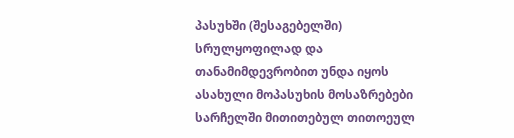პასუხში (შესაგებელში) სრულყოფილად და თანამიმდევრობით უნდა იყოს ასახული მოპასუხის მოსაზრებები სარჩელში მითითებულ თითოეულ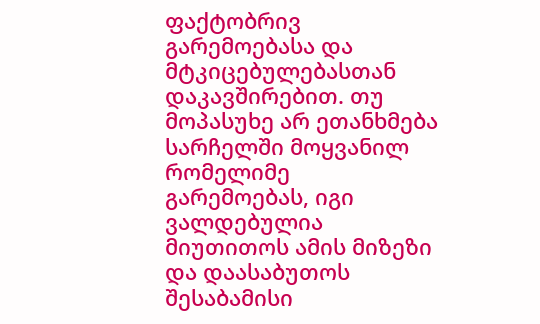ფაქტობრივ გარემოებასა და მტკიცებულებასთან დაკავშირებით. თუ მოპასუხე არ ეთანხმება სარჩელში მოყვანილ რომელიმე გარემოებას, იგი ვალდებულია მიუთითოს ამის მიზეზი და დაასაბუთოს შესაბამისი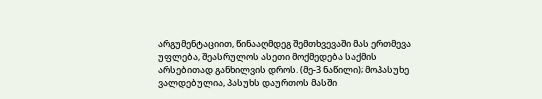არგუმენტაციით, წინააღმდეგ შემთხვევაში მას ერთმევა უფლება, შეასრულოს ასეთი მოქმედება საქმის არსებითად განხილვის დროს. (მე-3 ნაწილი); მოპასუხე ვალდებულია, პასუხს დაურთოს მასში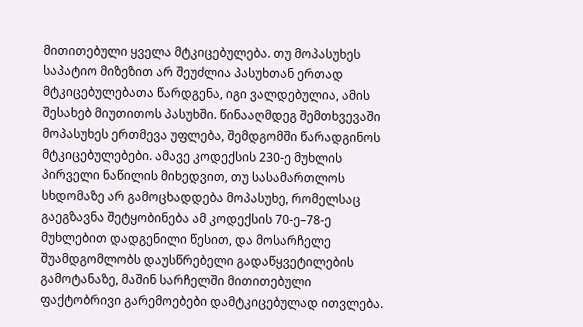მითითებული ყველა მტკიცებულება. თუ მოპასუხეს საპატიო მიზეზით არ შეუძლია პასუხთან ერთად მტკიცებულებათა წარდგენა, იგი ვალდებულია, ამის შესახებ მიუთითოს პასუხში. წინააღმდეგ შემთხვევაში მოპასუხეს ერთმევა უფლება, შემდგომში წარადგინოს მტკიცებულებები. ამავე კოდექსის 230-ე მუხლის პირველი ნაწილის მიხედვით, თუ სასამართლოს სხდომაზე არ გამოცხადდება მოპასუხე, რომელსაც გაეგზავნა შეტყობინება ამ კოდექსის 70-ე–78-ე მუხლებით დადგენილი წესით, და მოსარჩელე შუამდგომლობს დაუსწრებელი გადაწყვეტილების გამოტანაზე, მაშინ სარჩელში მითითებული ფაქტობრივი გარემოებები დამტკიცებულად ითვლება.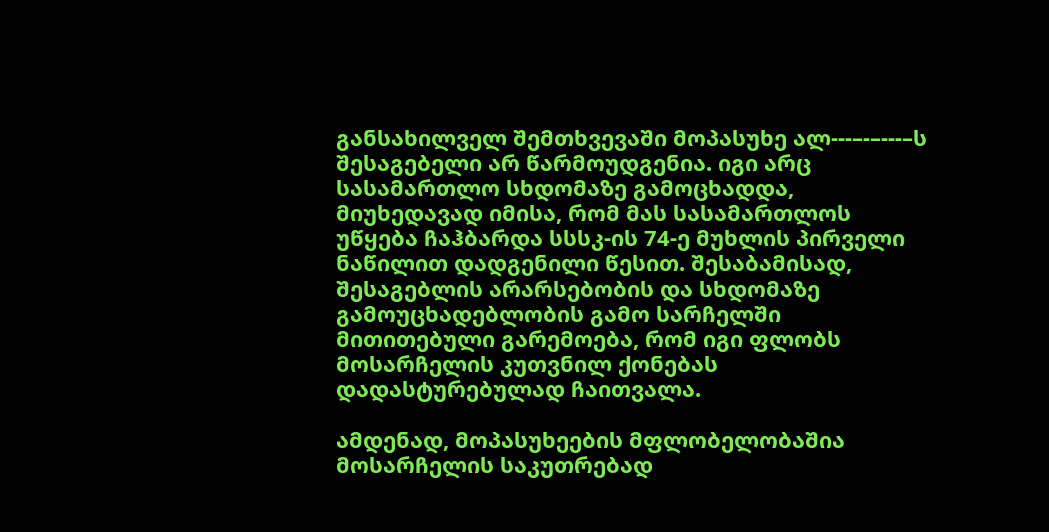განსახილველ შემთხვევაში მოპასუხე ალ---–-–---–ს შესაგებელი არ წარმოუდგენია. იგი არც სასამართლო სხდომაზე გამოცხადდა, მიუხედავად იმისა, რომ მას სასამართლოს უწყება ჩაჰბარდა სსსკ-ის 74-ე მუხლის პირველი ნაწილით დადგენილი წესით. შესაბამისად, შესაგებლის არარსებობის და სხდომაზე გამოუცხადებლობის გამო სარჩელში მითითებული გარემოება, რომ იგი ფლობს მოსარჩელის კუთვნილ ქონებას დადასტურებულად ჩაითვალა.

ამდენად, მოპასუხეების მფლობელობაშია მოსარჩელის საკუთრებად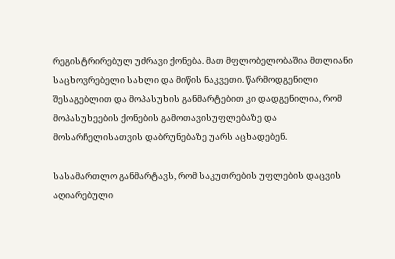რეგისტრირებულ უძრავი ქონება. მათ მფლობელობაშია მთლიანი საცხოვრებელი სახლი და მიწის ნაკვეთი. წარმოდგენილი შესაგებლით და მოპასუხის განმარტებით კი დადგენილია, რომ მოპასუხეების ქონების გამოთავისუფლებაზე და მოსარჩელისათვის დაბრუნებაზე უარს აცხადებენ.

სასამართლო განმარტავს, რომ საკუთრების უფლების დაცვის აღიარებული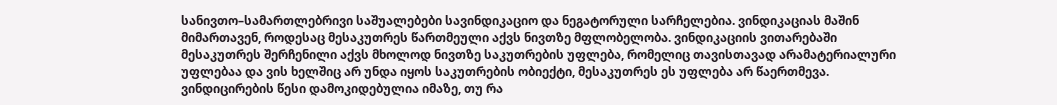სანივთო–სამართლებრივი საშუალებები სავინდიკაციო და ნეგატორული სარჩელებია. ვინდიკაციას მაშინ მიმართავენ, როდესაც მესაკუთრეს წართმეული აქვს ნივთზე მფლობელობა. ვინდიკაციის ვითარებაში მესაკუთრეს შერჩენილი აქვს მხოლოდ ნივთზე საკუთრების უფლება, რომელიც თავისთავად არამატერიალური უფლებაა და ვის ხელშიც არ უნდა იყოს საკუთრების ობიექტი, მესაკუთრეს ეს უფლება არ წაერთმევა. ვინდიცირების წესი დამოკიდებულია იმაზე, თუ რა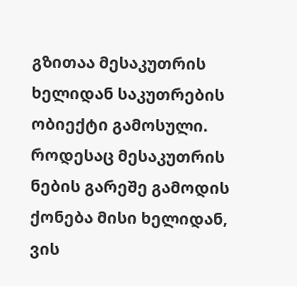გზითაა მესაკუთრის ხელიდან საკუთრების ობიექტი გამოსული. როდესაც მესაკუთრის ნების გარეშე გამოდის ქონება მისი ხელიდან, ვის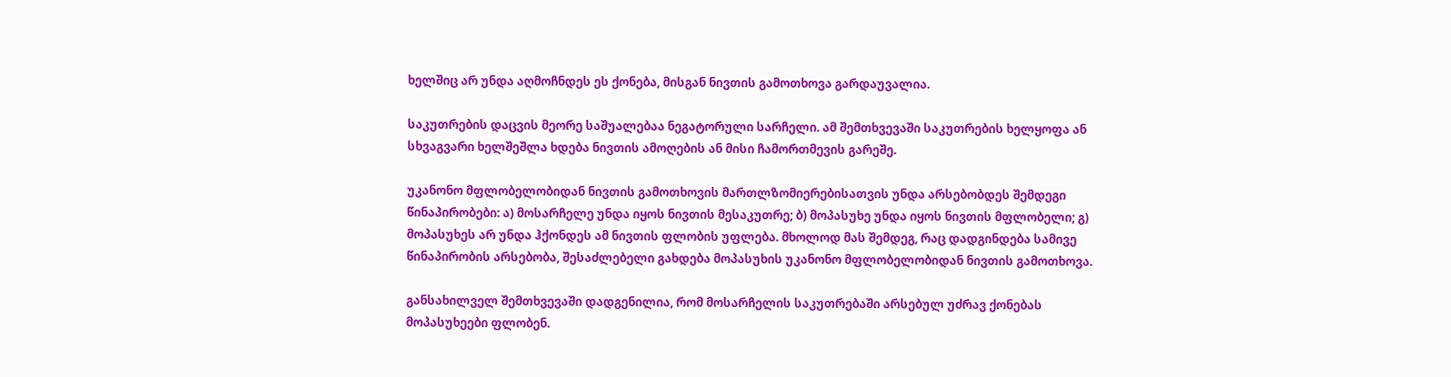ხელშიც არ უნდა აღმოჩნდეს ეს ქონება, მისგან ნივთის გამოთხოვა გარდაუვალია.

საკუთრების დაცვის მეორე საშუალებაა ნეგატორული სარჩელი. ამ შემთხვევაში საკუთრების ხელყოფა ან სხვაგვარი ხელშეშლა ხდება ნივთის ამოღების ან მისი ჩამორთმევის გარეშე.

უკანონო მფლობელობიდან ნივთის გამოთხოვის მართლზომიერებისათვის უნდა არსებობდეს შემდეგი წინაპირობები: ა) მოსარჩელე უნდა იყოს ნივთის მესაკუთრე; ბ) მოპასუხე უნდა იყოს ნივთის მფლობელი; გ) მოპასუხეს არ უნდა ჰქონდეს ამ ნივთის ფლობის უფლება. მხოლოდ მას შემდეგ, რაც დადგინდება სამივე წინაპირობის არსებობა, შესაძლებელი გახდება მოპასუხის უკანონო მფლობელობიდან ნივთის გამოთხოვა.

განსახილველ შემთხვევაში დადგენილია, რომ მოსარჩელის საკუთრებაში არსებულ უძრავ ქონებას მოპასუხეები ფლობენ.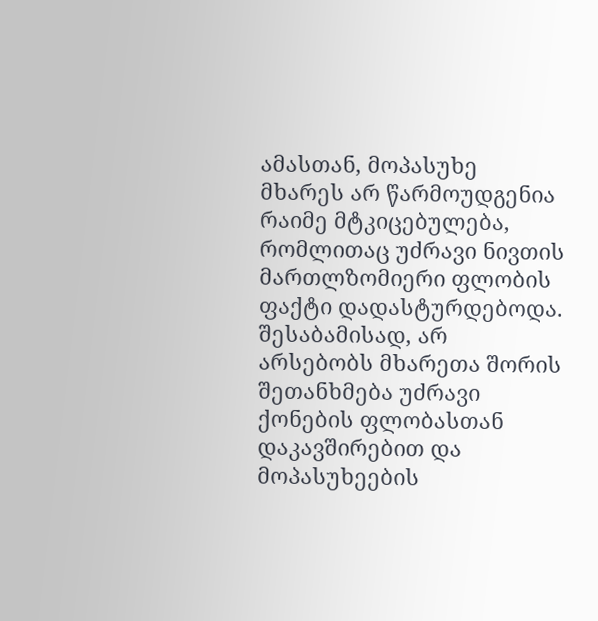ამასთან, მოპასუხე მხარეს არ წარმოუდგენია რაიმე მტკიცებულება, რომლითაც უძრავი ნივთის მართლზომიერი ფლობის ფაქტი დადასტურდებოდა. შესაბამისად, არ არსებობს მხარეთა შორის შეთანხმება უძრავი ქონების ფლობასთან დაკავშირებით და მოპასუხეების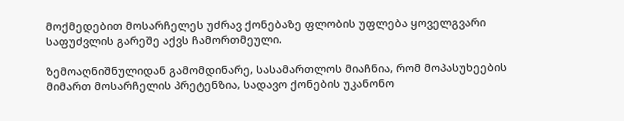მოქმედებით მოსარჩელეს უძრავ ქონებაზე ფლობის უფლება ყოველგვარი საფუძვლის გარეშე აქვს ჩამორთმეული.

ზემოაღნიშნულიდან გამომდინარე, სასამართლოს მიაჩნია, რომ მოპასუხეების მიმართ მოსარჩელის პრეტენზია, სადავო ქონების უკანონო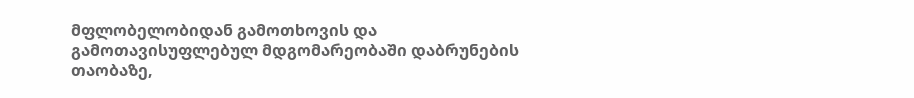მფლობელობიდან გამოთხოვის და გამოთავისუფლებულ მდგომარეობაში დაბრუნების თაობაზე,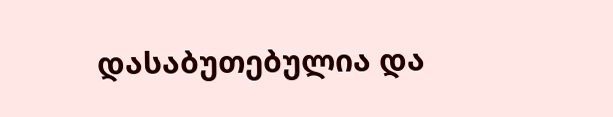დასაბუთებულია და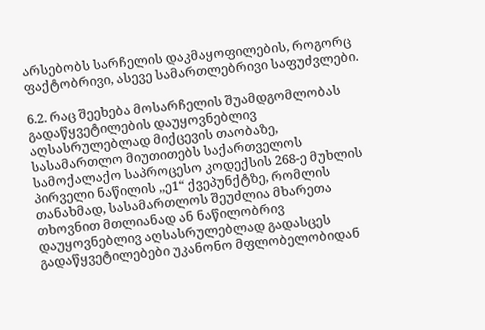არსებობს სარჩელის დაკმაყოფილების, როგორც ფაქტობრივი, ასევე სამართლებრივი საფუძვლები.

6.2. რაც შეეხება მოსარჩელის შუამდგომლობას გადაწყვეტილების დაუყოვნებლივ აღსასრულებლად მიქცევის თაობაზე, სასამართლო მიუთითებს საქართველოს სამოქალაქო საპროცესო კოდექსის 268-ე მუხლის პირველი ნაწილის ,,ე1“ ქვეპუნქტზე, რომლის თანახმად, სასამართლოს შეუძლია მხარეთა თხოვნით მთლიანად ან ნაწილობრივ დაუყოვნებლივ აღსასრულებლად გადასცეს გადაწყვეტილებები უკანონო მფლობელობიდან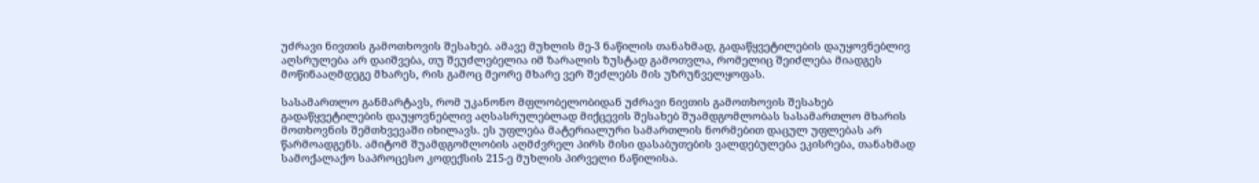უძრავი ნივთის გამოთხოვის შესახებ. ამავე მუხლის მე-3 ნაწილის თანახმად, გადაწყვეტილების დაუყოვნებლივ აღსრულება არ დაიშვება, თუ შეუძლებელია იმ ზარალის ზუსტად გამოთვლა, რომელიც შეიძლება მიადგეს მოწინააღმდეგე მხარეს, რის გამოც მეორე მხარე ვერ შეძლებს მის უზრუნველყოფას.

სასამართლო განმარტავს, რომ უკანონო მფლობელობიდან უძრავი ნივთის გამოთხოვის შესახებ გადაწყვეტილების დაუყოვნებლივ აღსასრულებლად მიქცევის შესახებ შუამდგომლობას სასამართლო მხარის მოთხოვნის შემთხვევაში იხილავს. ეს უფლება მატერიალური სამართლის ნორმებით დაცულ უფლებას არ წარმოადგენს. ამიტომ შუამდგომლობის აღმძვრელ პირს მისი დასაბუთების ვალდებულება ეკისრება, თანახმად სამოქალაქო საპროცესო კოდექსის 215-ე მუხლის პირველი ნაწილისა.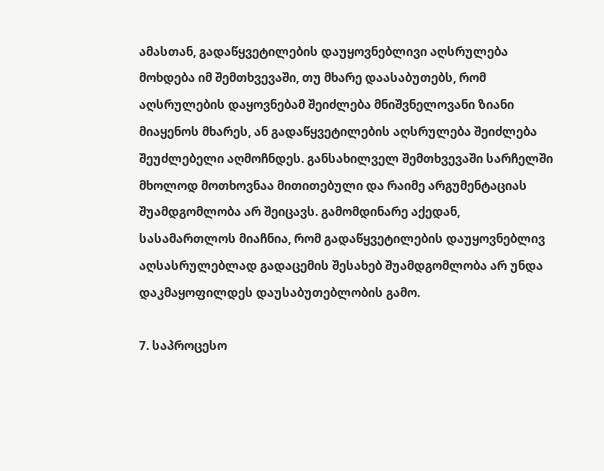ამასთან, გადაწყვეტილების დაუყოვნებლივი აღსრულება მოხდება იმ შემთხვევაში, თუ მხარე დაასაბუთებს, რომ აღსრულების დაყოვნებამ შეიძლება მნიშვნელოვანი ზიანი მიაყენოს მხარეს, ან გადაწყვეტილების აღსრულება შეიძლება შეუძლებელი აღმოჩნდეს. განსახილველ შემთხვევაში სარჩელში მხოლოდ მოთხოვნაა მითითებული და რაიმე არგუმენტაციას შუამდგომლობა არ შეიცავს. გამომდინარე აქედან, სასამართლოს მიაჩნია, რომ გადაწყვეტილების დაუყოვნებლივ აღსასრულებლად გადაცემის შესახებ შუამდგომლობა არ უნდა დაკმაყოფილდეს დაუსაბუთებლობის გამო.

7. საპროცესო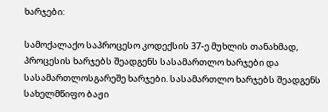ხარჯები:

სამოქალაქო საპროცესო კოდექსის 37-ე მუხლის თანახმად, პროცესის ხარჯებს შეადგენს სასამართლო ხარჯები და სასამართლოსგარეშე ხარჯები. სასამართლო ხარჯებს შეადგენს სახელმწიფო ბაჟი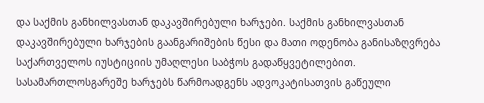და საქმის განხილვასთან დაკავშირებული ხარჯები. საქმის განხილვასთან დაკავშირებული ხარჯების გაანგარიშების წესი და მათი ოდენობა განისაზღვრება საქართველოს იუსტიციის უმაღლესი საბჭოს გადაწყვეტილებით. სასამართლოსგარეშე ხარჯებს წარმოადგენს ადვოკატისათვის გაწეული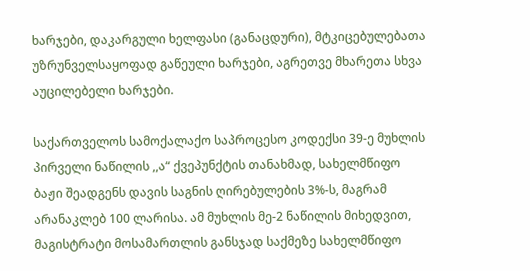ხარჯები, დაკარგული ხელფასი (განაცდური), მტკიცებულებათა უზრუნველსაყოფად გაწეული ხარჯები, აგრეთვე მხარეთა სხვა აუცილებელი ხარჯები.

საქართველოს სამოქალაქო საპროცესო კოდექსი 39-ე მუხლის პირველი ნაწილის ,,ა“ ქვეპუნქტის თანახმად, სახელმწიფო ბაჟი შეადგენს დავის საგნის ღირებულების 3%-ს, მაგრამ არანაკლებ 100 ლარისა. ამ მუხლის მე-2 ნაწილის მიხედვით, მაგისტრატი მოსამართლის განსჯად საქმეზე სახელმწიფო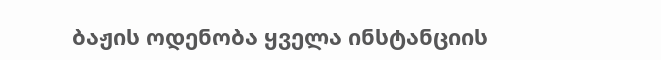ბაჟის ოდენობა ყველა ინსტანციის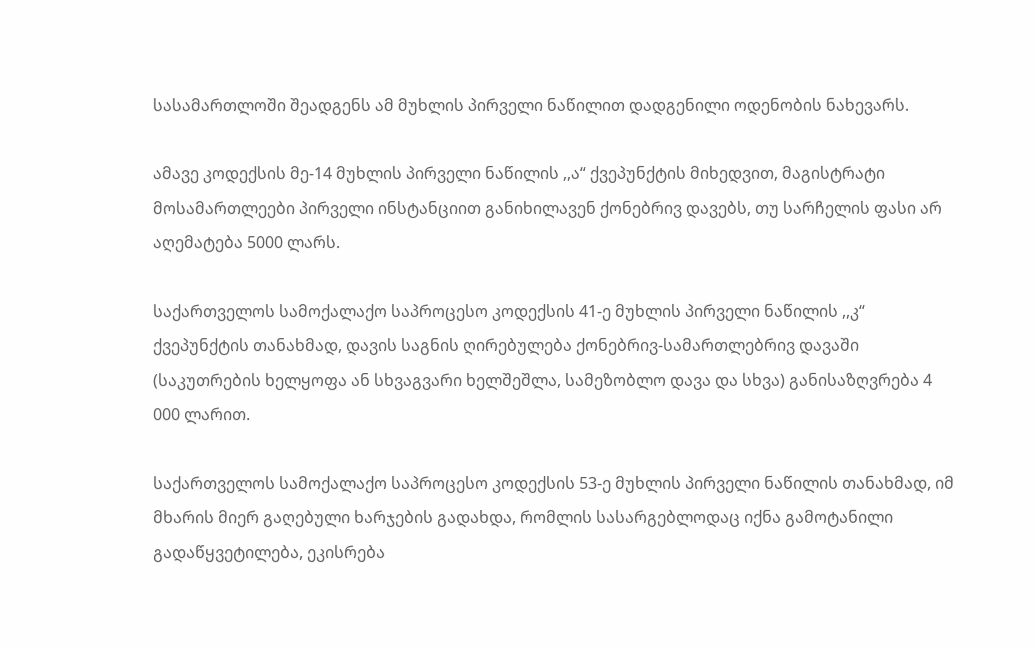სასამართლოში შეადგენს ამ მუხლის პირველი ნაწილით დადგენილი ოდენობის ნახევარს.

ამავე კოდექსის მე-14 მუხლის პირველი ნაწილის ,,ა“ ქვეპუნქტის მიხედვით, მაგისტრატი მოსამართლეები პირველი ინსტანციით განიხილავენ ქონებრივ დავებს, თუ სარჩელის ფასი არ აღემატება 5000 ლარს.

საქართველოს სამოქალაქო საპროცესო კოდექსის 41-ე მუხლის პირველი ნაწილის ,,კ“ ქვეპუნქტის თანახმად, დავის საგნის ღირებულება ქონებრივ-სამართლებრივ დავაში (საკუთრების ხელყოფა ან სხვაგვარი ხელშეშლა, სამეზობლო დავა და სხვა) განისაზღვრება 4 000 ლარით.

საქართველოს სამოქალაქო საპროცესო კოდექსის 53-ე მუხლის პირველი ნაწილის თანახმად, იმ მხარის მიერ გაღებული ხარჯების გადახდა, რომლის სასარგებლოდაც იქნა გამოტანილი გადაწყვეტილება, ეკისრება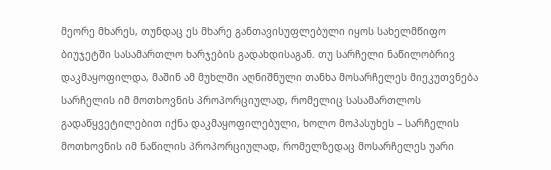მეორე მხარეს, თუნდაც ეს მხარე განთავისუფლებული იყოს სახელმწიფო ბიუჯეტში სასამართლო ხარჯების გადახდისაგან. თუ სარჩელი ნაწილობრივ დაკმაყოფილდა, მაშინ ამ მუხლში აღნიშნული თანხა მოსარჩელეს მიეკუთვნება სარჩელის იმ მოთხოვნის პროპორციულად, რომელიც სასამართლოს გადაწყვეტილებით იქნა დაკმაყოფილებული, ხოლო მოპასუხეს – სარჩელის მოთხოვნის იმ ნაწილის პროპორციულად, რომელზედაც მოსარჩელეს უარი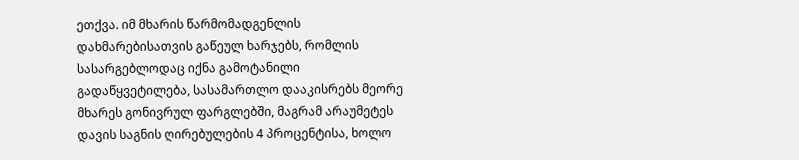ეთქვა. იმ მხარის წარმომადგენლის დახმარებისათვის გაწეულ ხარჯებს, რომლის სასარგებლოდაც იქნა გამოტანილი გადაწყვეტილება, სასამართლო დააკისრებს მეორე მხარეს გონივრულ ფარგლებში, მაგრამ არაუმეტეს დავის საგნის ღირებულების 4 პროცენტისა, ხოლო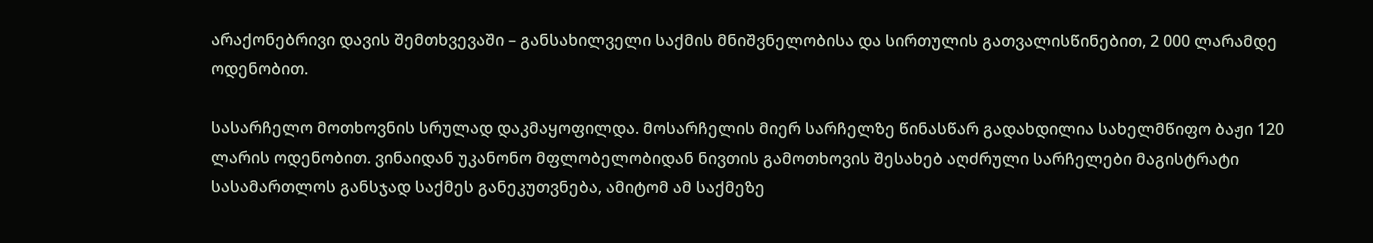არაქონებრივი დავის შემთხვევაში – განსახილველი საქმის მნიშვნელობისა და სირთულის გათვალისწინებით, 2 000 ლარამდე ოდენობით.

სასარჩელო მოთხოვნის სრულად დაკმაყოფილდა. მოსარჩელის მიერ სარჩელზე წინასწარ გადახდილია სახელმწიფო ბაჟი 120 ლარის ოდენობით. ვინაიდან უკანონო მფლობელობიდან ნივთის გამოთხოვის შესახებ აღძრული სარჩელები მაგისტრატი სასამართლოს განსჯად საქმეს განეკუთვნება, ამიტომ ამ საქმეზე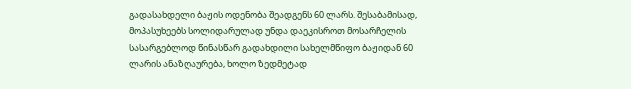გადასახდელი ბაჟის ოდენობა შეადგენს 60 ლარს. შესაბამისად, მოპასუხეებს სოლიდარულად უნდა დაეკისროთ მოსარჩელის სასარგებლოდ წინასწარ გადახდილი სახელმწიფო ბაჟიდან 60 ლარის ანაზღაურება, ხოლო ზედმეტად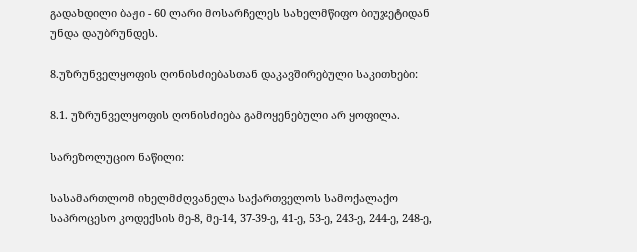გადახდილი ბაჟი - 60 ლარი მოსარჩელეს სახელმწიფო ბიუჯეტიდან უნდა დაუბრუნდეს.

8.უზრუნველყოფის ღონისძიებასთან დაკავშირებული საკითხები:

8.1. უზრუნველყოფის ღონისძიება გამოყენებული არ ყოფილა.

სარეზოლუციო ნაწილი:

სასამართლომ იხელმძღვანელა საქართველოს სამოქალაქო საპროცესო კოდექსის მე-8, მე-14, 37-39-ე, 41-ე, 53-ე, 243-ე, 244-ე, 248-ე,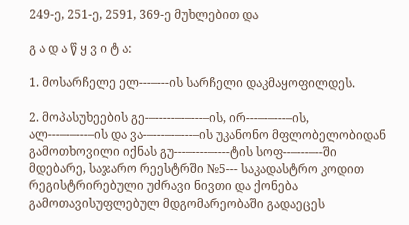249-ე, 251-ე, 2591, 369-ე მუხლებით და

გ ა დ ა წ ყ ვ ი ტ ა:

1. მოსარჩელე ელ---–---ის სარჩელი დაკმაყოფილდეს.

2. მოპასუხეების გე-–-----–-–---–ის, ირ---–-–---–ის, ალ---–-–---–ის და ვა-–---–-–---–ის უკანონო მფლობელობიდან გამოთხოვილი იქნას გუ---–----–----ტის სოფ--–---–--ში მდებარე, საჯარო რეესტრში №5--- საკადასტრო კოდით რეგისტრირებული უძრავი ნივთი და ქონება გამოთავისუფლებულ მდგომარეობაში გადაეცეს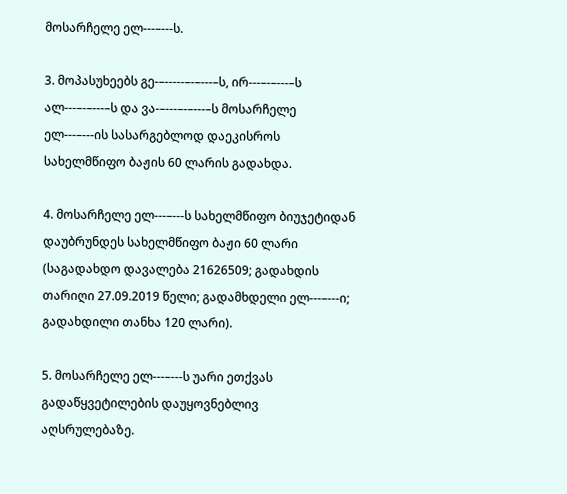მოსარჩელე ელ---–---ს.

3. მოპასუხეებს გე-–-----–-–---–ს, ირ---–-–---–ს ალ---–-–---–ს და ვა-–---–-–---–ს მოსარჩელე ელ---–---ის სასარგებლოდ დაეკისროს სახელმწიფო ბაჟის 60 ლარის გადახდა.

4. მოსარჩელე ელ---–---ს სახელმწიფო ბიუჯეტიდან დაუბრუნდეს სახელმწიფო ბაჟი 60 ლარი (საგადახდო დავალება 21626509; გადახდის თარიღი 27.09.2019 წელი; გადამხდელი ელ---–---ი; გადახდილი თანხა 120 ლარი).

5. მოსარჩელე ელ---–---ს უარი ეთქვას გადაწყვეტილების დაუყოვნებლივ აღსრულებაზე.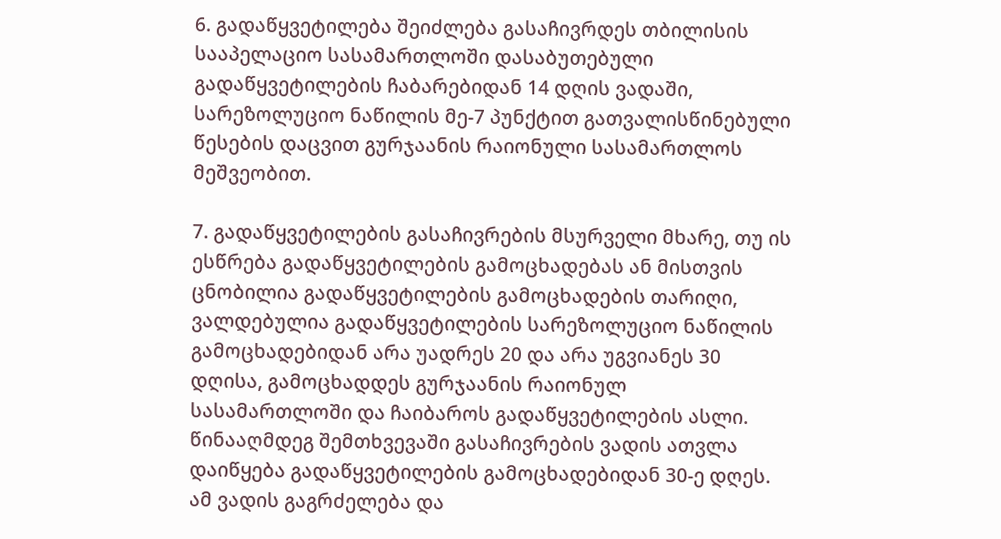6. გადაწყვეტილება შეიძლება გასაჩივრდეს თბილისის სააპელაციო სასამართლოში დასაბუთებული გადაწყვეტილების ჩაბარებიდან 14 დღის ვადაში, სარეზოლუციო ნაწილის მე-7 პუნქტით გათვალისწინებული წესების დაცვით გურჯაანის რაიონული სასამართლოს მეშვეობით.

7. გადაწყვეტილების გასაჩივრების მსურველი მხარე, თუ ის ესწრება გადაწყვეტილების გამოცხადებას ან მისთვის ცნობილია გადაწყვეტილების გამოცხადების თარიღი, ვალდებულია გადაწყვეტილების სარეზოლუციო ნაწილის გამოცხადებიდან არა უადრეს 20 და არა უგვიანეს 30 დღისა, გამოცხადდეს გურჯაანის რაიონულ სასამართლოში და ჩაიბაროს გადაწყვეტილების ასლი. წინააღმდეგ შემთხვევაში გასაჩივრების ვადის ათვლა დაიწყება გადაწყვეტილების გამოცხადებიდან 30-ე დღეს. ამ ვადის გაგრძელება და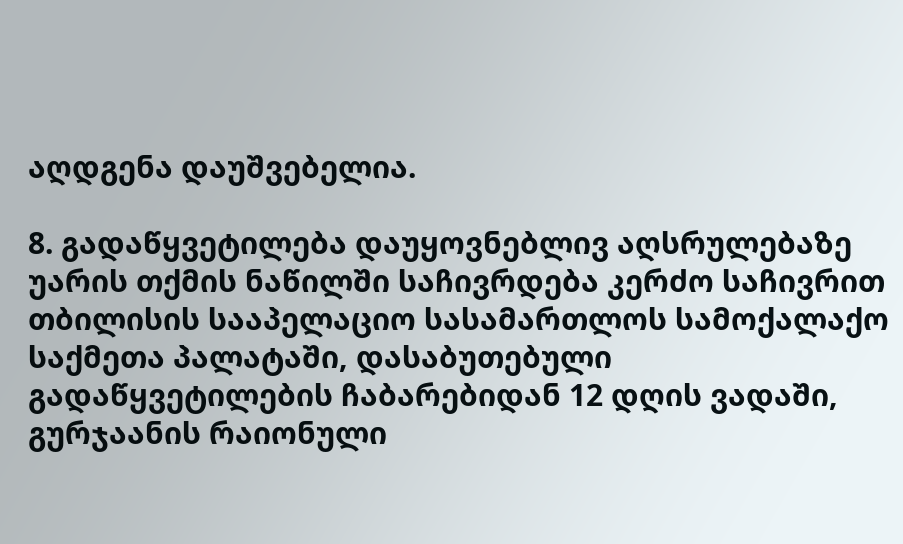აღდგენა დაუშვებელია.

8. გადაწყვეტილება დაუყოვნებლივ აღსრულებაზე უარის თქმის ნაწილში საჩივრდება კერძო საჩივრით თბილისის სააპელაციო სასამართლოს სამოქალაქო საქმეთა პალატაში, დასაბუთებული გადაწყვეტილების ჩაბარებიდან 12 დღის ვადაში, გურჯაანის რაიონული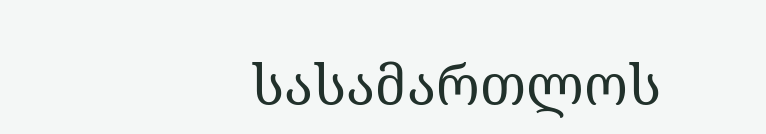სასამართლოს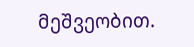მეშვეობით.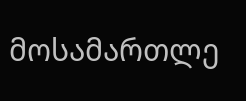მოსამართლე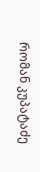რომან კუპატაძე